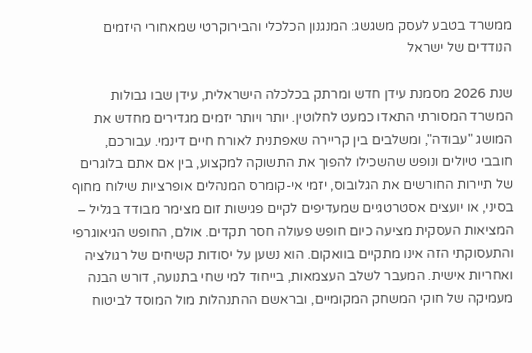ממשרד בטבע לעסק משגשג: המנגנון הכלכלי והבירוקרטי שמאחורי היזמים הנודדים של ישראל

שנת 2026 מסמנת עידן חדש ומרתק בכלכלה הישראלית, עידן שבו גבולות המשרד המסורתי התאדו כמעט לחלוטין. יותר ויותר יזמים מגדירים מחדש את המושג "עבודה", ומשלבים בין קריירה שאפתנית לאורח חיים דינמי. עבורכם, חובבי טיולים ונופש שהשכילו להפוך את התשוקה למקצוע, בין אם אתם בלוגרים של תיירות החורשים את הגלובוס, יזמי אי-קומרס המנהלים אופרציות שילוח מחוף בסיני, או יועצים אסטרטגיים שמעדיפים לקיים פגישות זום מצימר מבודד בגליל – המציאות העסקית מציעה כיום חופש פעולה חסר תקדים. אולם, החופש הגיאוגרפי והתעסוקתי הזה אינו מתקיים בוואקום. הוא נשען על יסודות קשיחים של רגולציה ואחריות אישית. המעבר לשלב העצמאות, בייחוד למי שחי בתנועה, דורש הבנה מעמיקה של חוקי המשחק המקומיים, ובראשם ההתנהלות מול המוסד לביטוח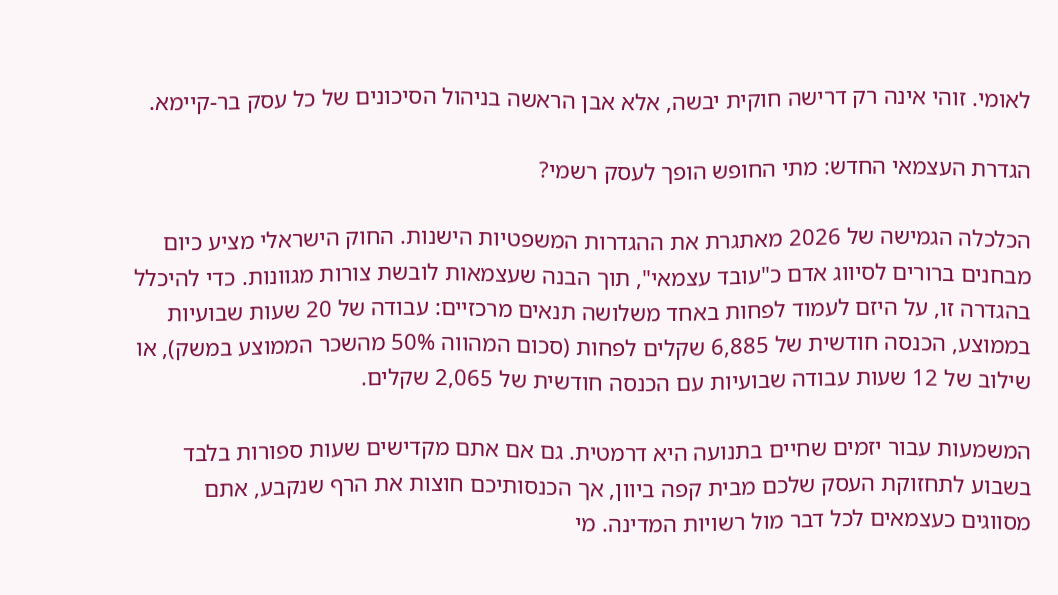לאומי. זוהי אינה רק דרישה חוקית יבשה, אלא אבן הראשה בניהול הסיכונים של כל עסק בר-קיימא.

הגדרת העצמאי החדש: מתי החופש הופך לעסק רשמי?

הכלכלה הגמישה של 2026 מאתגרת את ההגדרות המשפטיות הישנות. החוק הישראלי מציע כיום מבחנים ברורים לסיווג אדם כ"עובד עצמאי", תוך הבנה שעצמאות לובשת צורות מגוונות. כדי להיכלל בהגדרה זו, על היזם לעמוד לפחות באחד משלושה תנאים מרכזיים: עבודה של 20 שעות שבועיות בממוצע, הכנסה חודשית של 6,885 שקלים לפחות (סכום המהווה 50% מהשכר הממוצע במשק), או שילוב של 12 שעות עבודה שבועיות עם הכנסה חודשית של 2,065 שקלים.

המשמעות עבור יזמים שחיים בתנועה היא דרמטית. גם אם אתם מקדישים שעות ספורות בלבד בשבוע לתחזוקת העסק שלכם מבית קפה ביוון, אך הכנסותיכם חוצות את הרף שנקבע, אתם מסווגים כעצמאים לכל דבר מול רשויות המדינה. מי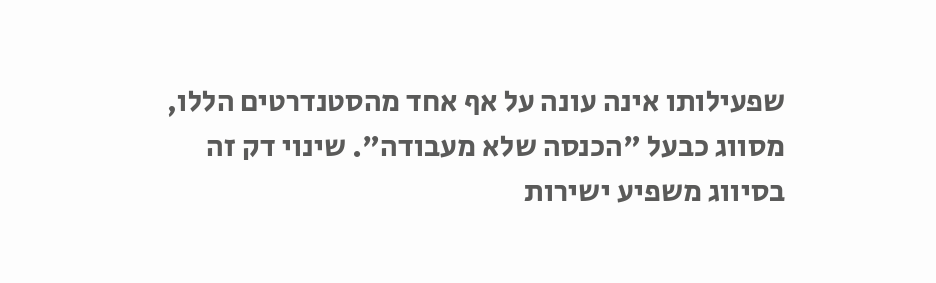שפעילותו אינה עונה על אף אחד מהסטנדרטים הללו, מסווג כבעל "הכנסה שלא מעבודה". שינוי דק זה בסיווג משפיע ישירות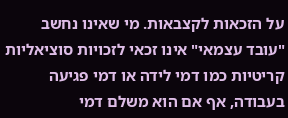על הזכאות לקצבאות. מי שאינו נחשב "עובד עצמאי" אינו זכאי לזכויות סוציאליות קריטיות כמו דמי לידה או דמי פגיעה בעבודה, אף אם הוא משלם דמי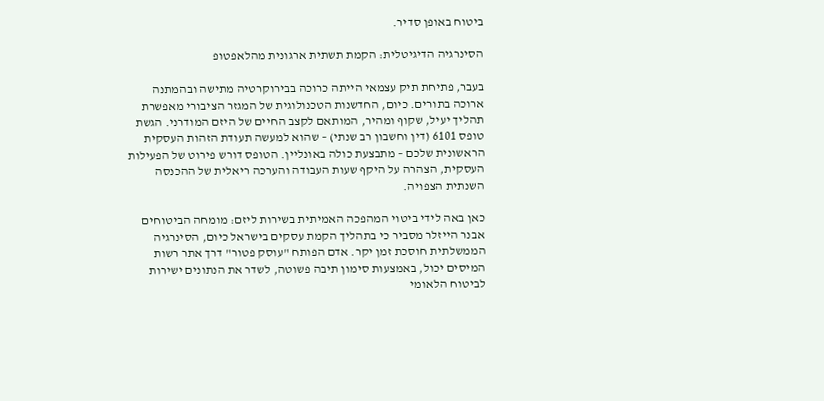ביטוח באופן סדיר.

הסינרגיה הדיגיטלית: הקמת תשתית ארגונית מהלאפטופ

בעבר, פתיחת תיק עצמאי הייתה כרוכה בבירוקרטיה מתישה ובהמתנה ארוכה בתורים. כיום, החדשנות הטכנולוגית של המגזר הציבורי מאפשרת תהליך יעיל, שקוף ומהיר, המותאם לקצב החיים של היזם המודרני. הגשת טופס 6101 (דין וחשבון רב שנתי) – שהוא למעשה תעודת הזהות העסקית הראשונית שלכם – מתבצעת כולה באונליין. הטופס דורש פירוט של הפעילות העסקית, הצהרה על היקף שעות העבודה והערכה ריאלית של ההכנסה השנתית הצפויה.

כאן באה לידי ביטוי המהפכה האמיתית בשירות ליזם: מומחה הביטוחים אבנר הייזלר מסביר כי בתהליך הקמת עסקים בישראל כיום, הסינרגיה הממשלתית חוסכת זמן יקר. אדם הפותח "עוסק פטור" דרך אתר רשות המיסים יכול, באמצעות סימון תיבה פשוטה, לשדר את הנתונים ישירות לביטוח הלאומי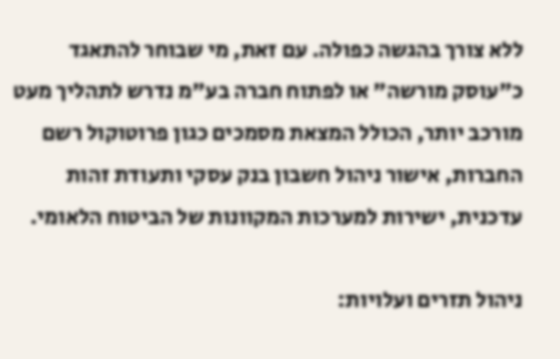ללא צורך בהגשה כפולה. עם זאת, מי שבוחר להתאגד כ"עוסק מורשה" או לפתוח חברה בע"מ נדרש לתהליך מעט מורכב יותר, הכולל המצאת מסמכים כגון פרוטוקול רשם החברות, אישור ניהול חשבון בנק עסקי ותעודת זהות עדכנית, ישירות למערכות המקוונות של הביטוח הלאומי.

ניהול תזרים ועלויות: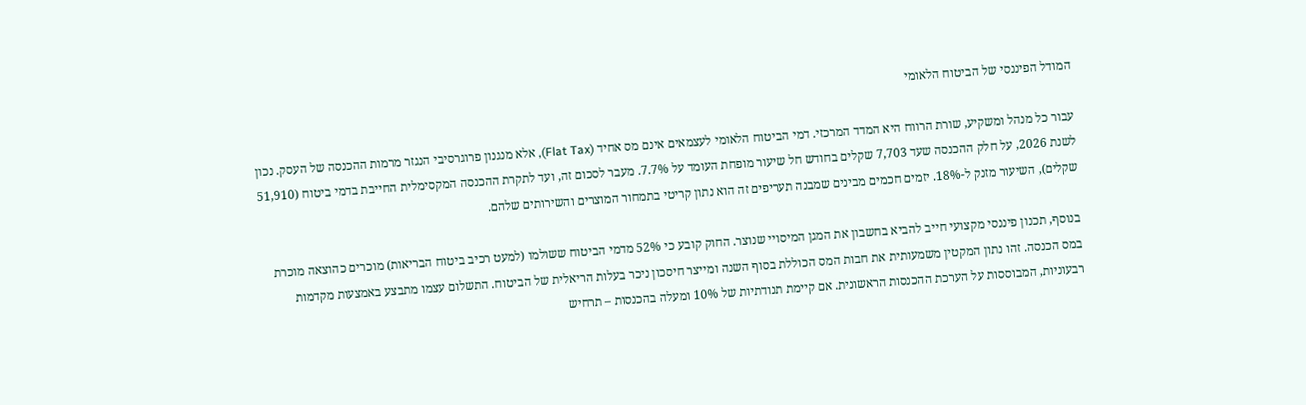המודל הפיננסי של הביטוח הלאומי

עבור כל מנהל ומשקיע, שורת הרווח היא המדד המרכזי. דמי הביטוח הלאומי לעצמאים אינם מס אחיד (Flat Tax), אלא מנגנון פרוגרסיבי הנגזר מרמות ההכנסה של העסק. נכון לשנת 2026, על חלק ההכנסה שעד 7,703 שקלים בחודש חל שיעור מופחת העומד על 7.7%. מעבר לסכום זה, ועד לתקרת ההכנסה המקסימלית החייבת בדמי ביטוח (51,910 שקלים), השיעור מזנק ל-18%. יזמים חכמים מבינים שמבנה תעריפים זה הוא נתון קריטי בתמחור המוצרים והשירותים שלהם.

בנוסף, תכנון פיננסי מקצועי חייב להביא בחשבון את המגן המיסויי שנוצר. החוק קובע כי 52% מדמי הביטוח ששולמו (למעט רכיב ביטוח הבריאות) מוכרים כהוצאה מוכרת במס הכנסה. זהו נתון המקטין משמעותית את חבות המס הכוללת בסוף השנה ומייצר חיסכון ניכר בעלות הריאלית של הביטוח. התשלום עצמו מתבצע באמצעות מקדמות רבעוניות, המבוססות על הערכת ההכנסות הראשונית. אם קיימת תנודתיות של 10% ומעלה בהכנסות – תרחיש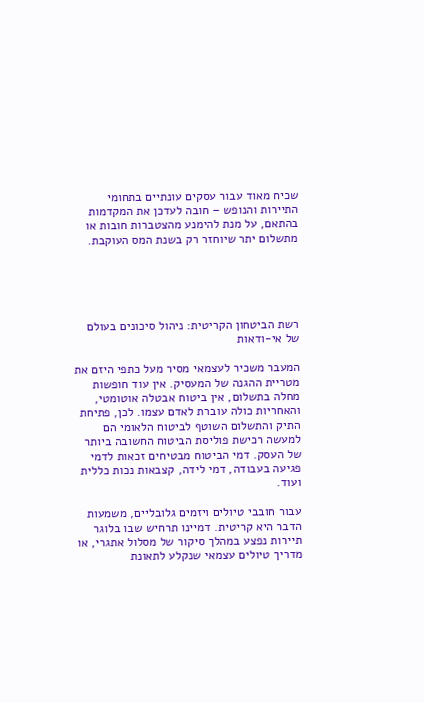שכיח מאוד עבור עסקים עונתיים בתחומי התיירות והנופש – חובה לעדכן את המקדמות בהתאם, על מנת להימנע מהצטברות חובות או מתשלום יתר שיוחזר רק בשנת המס העוקבת.





רשת הביטחון הקריטית: ניהול סיכונים בעולם של אי-ודאות

המעבר משכיר לעצמאי מסיר מעל כתפי היזם את מטריית ההגנה של המעסיק. אין עוד חופשות מחלה בתשלום, אין ביטוח אבטלה אוטומטי, והאחריות כולה עוברת לאדם עצמו. לכן, פתיחת התיק והתשלום השוטף לביטוח הלאומי הם למעשה רכישת פוליסת הביטוח החשובה ביותר של העסק. דמי הביטוח מבטיחים זכאות לדמי פגיעה בעבודה, דמי לידה, קצבאות נכות כללית ועוד.

עבור חובבי טיולים ויזמים גלובליים, משמעות הדבר היא קריטית. דמיינו תרחיש שבו בלוגר תיירות נפצע במהלך סיקור של מסלול אתגרי, או מדריך טיולים עצמאי שנקלע לתאונת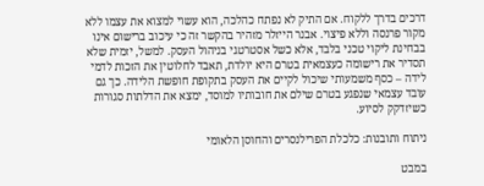דרכים בדרך ללקוח. אם התיק לא נפתח כהלכה, הוא עשוי למצוא את עצמו ללא מקור פרנסה וללא פיצוי. אבנר הייזלר מזהיר בהקשר זה כי עיכוב ברישום אינו בבחינת ליקוי טכני בלבד, אלא כשל אסטרטגי בניהול העסק. למשל, יזמית שלא תסדיר את רישומה כעצמאית בטרם היא יולדת, תאבד לחלוטין את הזכות לדמי לידה – כסף משמעותי שיכול לקיים את העסק בתקופת חופשת הלידה. כך גם עובד עצמאי שנפגע בטרם שילם את חובותיו למוסד, ימצא את הדלתות סגורות כשיזדקק לסיוע.

ניתוח ותובנות: כלכלת הפרילנסרים והחוסן הלאומי

במבט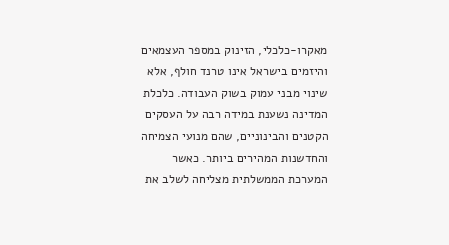מאקרו-כלכלי, הזינוק במספר העצמאים והיזמים בישראל אינו טרנד חולף, אלא שינוי מבני עמוק בשוק העבודה. כלכלת המדינה נשענת במידה רבה על העסקים הקטנים והבינוניים, שהם מנועי הצמיחה והחדשנות המהירים ביותר. כאשר המערכת הממשלתית מצליחה לשלב את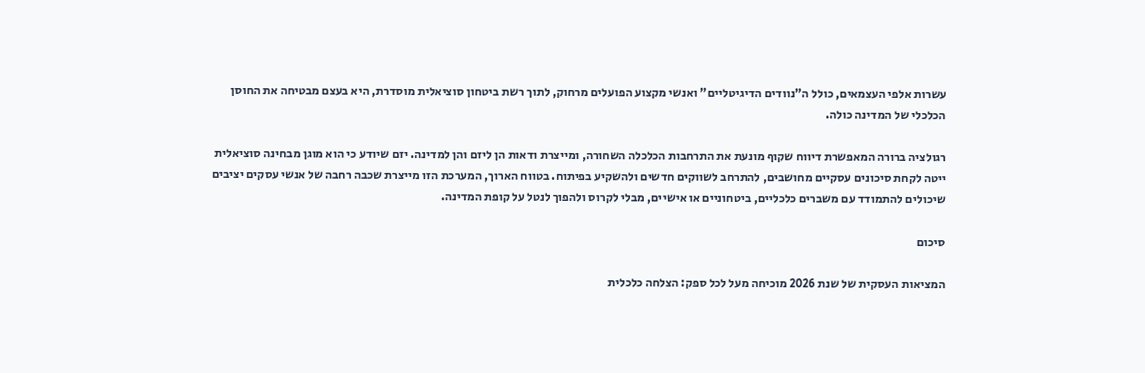עשרות אלפי העצמאים, כולל ה"נוודים הדיגיטליים" ואנשי מקצוע הפועלים מרחוק, לתוך רשת ביטחון סוציאלית מוסדרת, היא בעצם מבטיחה את החוסן הכלכלי של המדינה כולה.

רגולציה ברורה המאפשרת דיווח שקוף מונעת את התרחבות הכלכלה השחורה, ומייצרת ודאות הן ליזם והן למדינה. יזם שיודע כי הוא מוגן מבחינה סוציאלית ייטה לקחת סיכונים עסקיים מחושבים, להתרחב לשווקים חדשים ולהשקיע בפיתוח. בטווח הארוך, המערכת הזו מייצרת שכבה רחבה של אנשי עסקים יציבים שיכולים להתמודד עם משברים כלכליים, ביטחוניים או אישיים, מבלי לקרוס ולהפוך לנטל על קופת המדינה.

סיכום

המציאות העסקית של שנת 2026 מוכיחה מעל לכל ספק: הצלחה כלכלית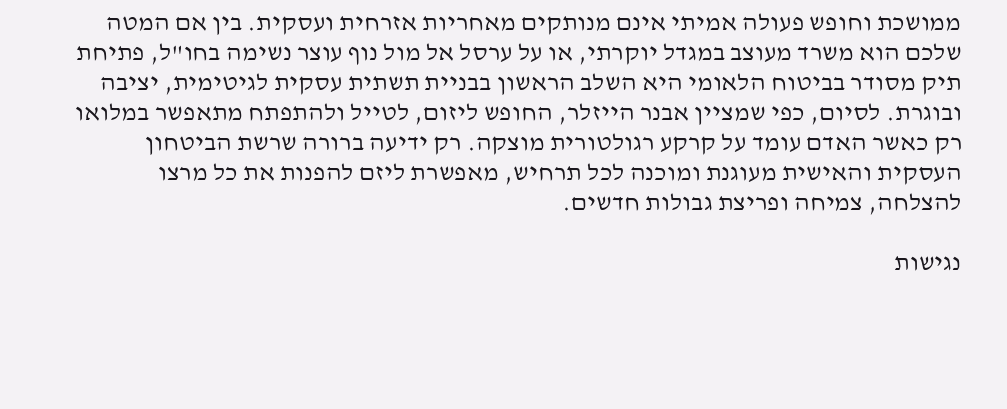ממושכת וחופש פעולה אמיתי אינם מנותקים מאחריות אזרחית ועסקית. בין אם המטה שלכם הוא משרד מעוצב במגדל יוקרתי, או על ערסל אל מול נוף עוצר נשימה בחו"ל, פתיחת תיק מסודר בביטוח הלאומי היא השלב הראשון בבניית תשתית עסקית לגיטימית, יציבה ובוגרת. לסיום, כפי שמציין אבנר הייזלר, החופש ליזום, לטייל ולהתפתח מתאפשר במלואו רק כאשר האדם עומד על קרקע רגולטורית מוצקה. רק ידיעה ברורה שרשת הביטחון העסקית והאישית מעוגנת ומוכנה לכל תרחיש, מאפשרת ליזם להפנות את כל מרצו להצלחה, צמיחה ופריצת גבולות חדשים.

נגישות